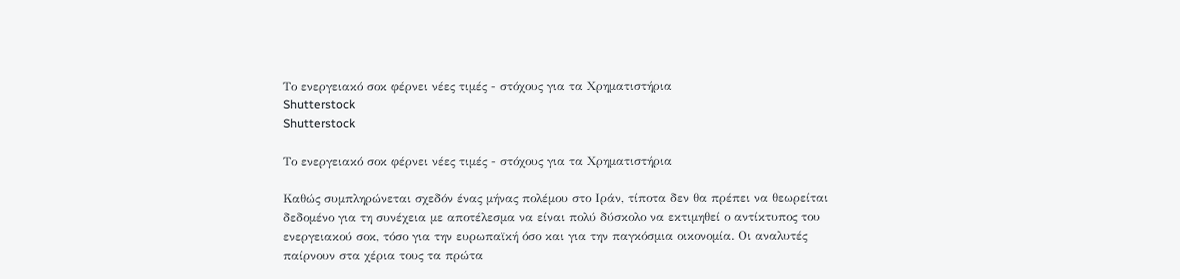Το ενεργειακό σοκ φέρνει νέες τιμές - στόχους για τα Χρηματιστήρια
Shutterstock
Shutterstock

Το ενεργειακό σοκ φέρνει νέες τιμές - στόχους για τα Χρηματιστήρια

Καθώς συμπληρώνεται σχεδόν ένας μήνας πολέμου στο Ιράν, τίποτα δεν θα πρέπει να θεωρείται δεδομένο για τη συνέχεια με αποτέλεσμα να είναι πολύ δύσκολο να εκτιμηθεί ο αντίκτυπος του ενεργειακού σοκ, τόσο για την ευρωπαϊκή όσο και για την παγκόσμια οικονομία. Οι αναλυτές παίρνουν στα χέρια τους τα πρώτα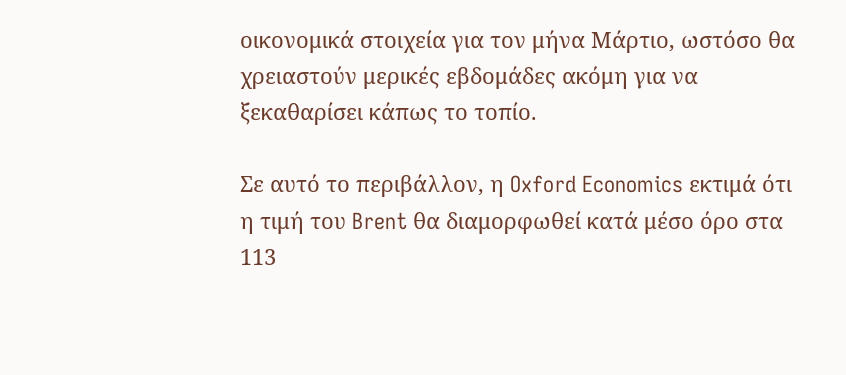οικονομικά στοιχεία για τον μήνα Μάρτιο, ωστόσο θα χρειαστούν μερικές εβδομάδες ακόμη για να ξεκαθαρίσει κάπως το τοπίο.

Σε αυτό το περιβάλλον, η Oxford Economics εκτιμά ότι η τιμή του Brent θα διαμορφωθεί κατά μέσο όρο στα 113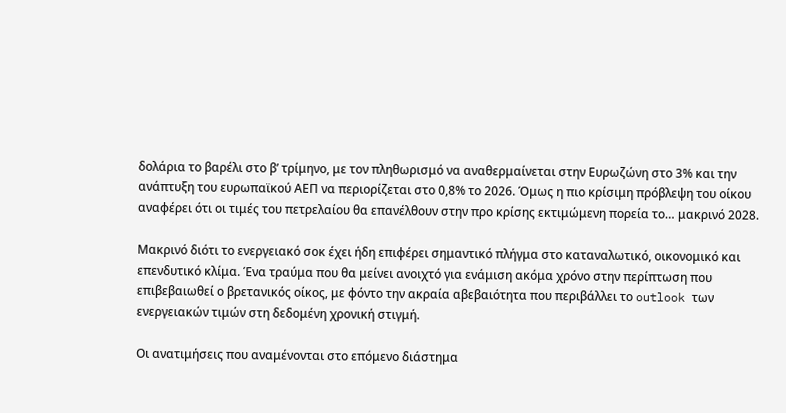δολάρια το βαρέλι στο β’ τρίμηνο, με τον πληθωρισμό να αναθερμαίνεται στην Ευρωζώνη στο 3% και την ανάπτυξη του ευρωπαϊκού ΑΕΠ να περιορίζεται στο 0,8% το 2026. Όμως η πιο κρίσιμη πρόβλεψη του οίκου αναφέρει ότι οι τιμές του πετρελαίου θα επανέλθουν στην προ κρίσης εκτιμώμενη πορεία το… μακρινό 2028.

Μακρινό διότι το ενεργειακό σοκ έχει ήδη επιφέρει σημαντικό πλήγμα στο καταναλωτικό, οικονομικό και επενδυτικό κλίμα. Ένα τραύμα που θα μείνει ανοιχτό για ενάμιση ακόμα χρόνο στην περίπτωση που επιβεβαιωθεί ο βρετανικός οίκος, με φόντο την ακραία αβεβαιότητα που περιβάλλει το outlook των ενεργειακών τιμών στη δεδομένη χρονική στιγμή.

Οι ανατιμήσεις που αναμένονται στο επόμενο διάστημα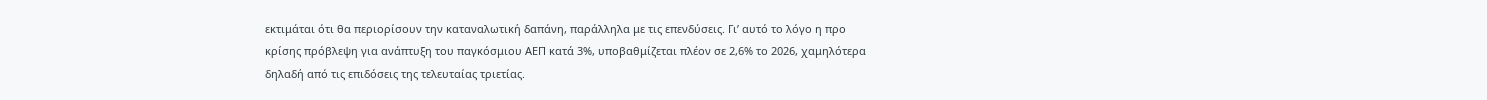εκτιμάται ότι θα περιορίσουν την καταναλωτική δαπάνη, παράλληλα με τις επενδύσεις. Γι’ αυτό το λόγο η προ κρίσης πρόβλεψη για ανάπτυξη του παγκόσμιου ΑΕΠ κατά 3%, υποβαθμίζεται πλέον σε 2,6% το 2026, χαμηλότερα δηλαδή από τις επιδόσεις της τελευταίας τριετίας.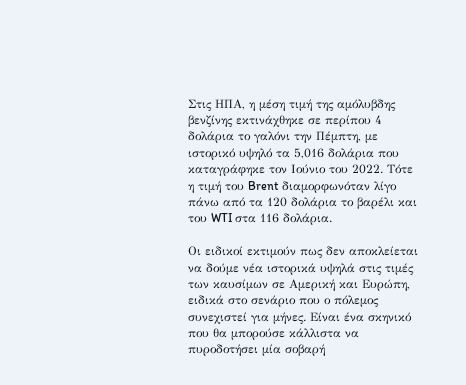Στις ΗΠΑ, η μέση τιμή της αμόλυβδης βενζίνης εκτινάχθηκε σε περίπου 4 δολάρια το γαλόνι την Πέμπτη, με ιστορικό υψηλό τα 5,016 δολάρια που καταγράφηκε τον Ιούνιο του 2022. Τότε η τιμή του Brent διαμορφωνόταν λίγο πάνω από τα 120 δολάρια το βαρέλι και του WTI στα 116 δολάρια.

Οι ειδικοί εκτιμούν πως δεν αποκλείεται να δούμε νέα ιστορικά υψηλά στις τιμές των καυσίμων σε Αμερική και Ευρώπη, ειδικά στο σενάριο που ο πόλεμος συνεχιστεί για μήνες. Είναι ένα σκηνικό που θα μπορούσε κάλλιστα να πυροδοτήσει μία σοβαρή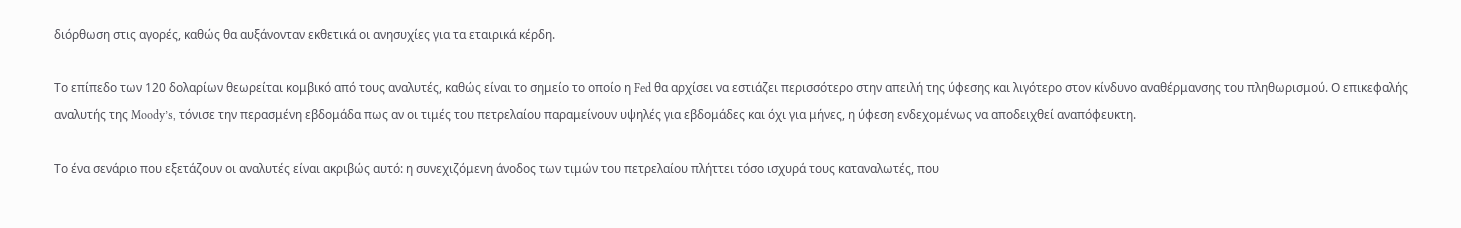διόρθωση στις αγορές, καθώς θα αυξάνονταν εκθετικά οι ανησυχίες για τα εταιρικά κέρδη.

Το επίπεδο των 120 δολαρίων θεωρείται κομβικό από τους αναλυτές, καθώς είναι το σημείο το οποίο η Fed θα αρχίσει να εστιάζει περισσότερο στην απειλή της ύφεσης και λιγότερο στον κίνδυνο αναθέρμανσης του πληθωρισμού. Ο επικεφαλής αναλυτής της Moody’s, τόνισε την περασμένη εβδομάδα πως αν οι τιμές του πετρελαίου παραμείνουν υψηλές για εβδομάδες και όχι για μήνες, η ύφεση ενδεχομένως να αποδειχθεί αναπόφευκτη.

Το ένα σενάριο που εξετάζουν οι αναλυτές είναι ακριβώς αυτό: η συνεχιζόμενη άνοδος των τιμών του πετρελαίου πλήττει τόσο ισχυρά τους καταναλωτές, που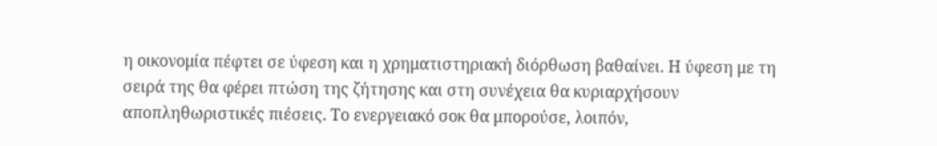η οικονομία πέφτει σε ύφεση και η χρηματιστηριακή διόρθωση βαθαίνει. Η ύφεση με τη σειρά της θα φέρει πτώση της ζήτησης και στη συνέχεια θα κυριαρχήσουν αποπληθωριστικές πιέσεις. Το ενεργειακό σοκ θα μπορούσε, λοιπόν,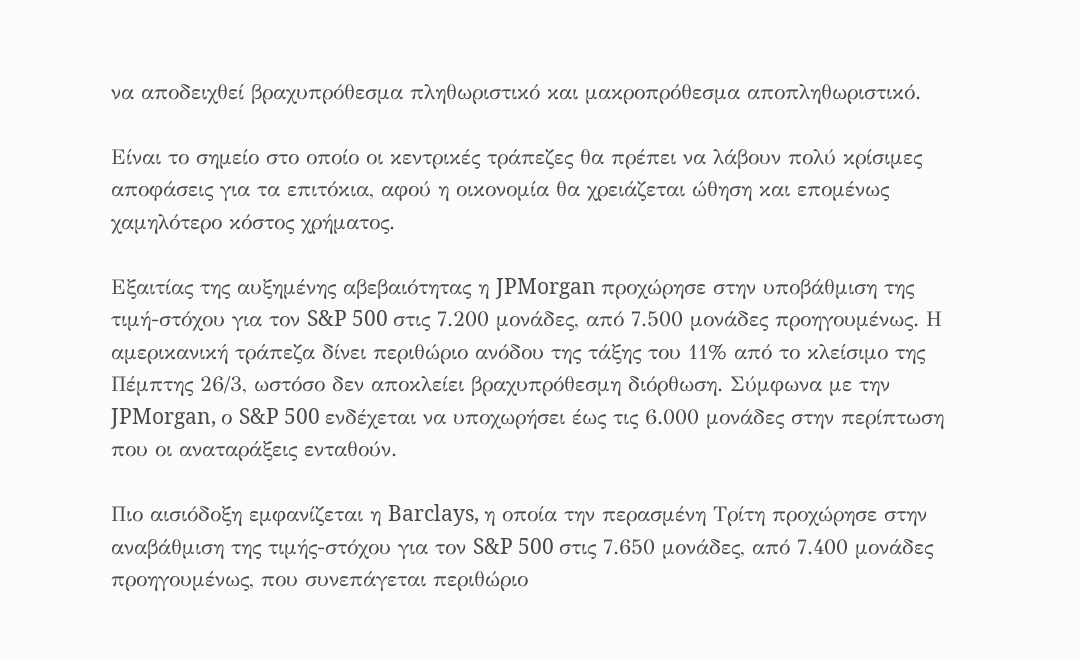να αποδειχθεί βραχυπρόθεσμα πληθωριστικό και μακροπρόθεσμα αποπληθωριστικό.

Είναι το σημείο στο οποίο οι κεντρικές τράπεζες θα πρέπει να λάβουν πολύ κρίσιμες αποφάσεις για τα επιτόκια, αφού η οικονομία θα χρειάζεται ώθηση και επομένως χαμηλότερο κόστος χρήματος.

Εξαιτίας της αυξημένης αβεβαιότητας η JPMorgan προχώρησε στην υποβάθμιση της τιμή-στόχου για τον S&P 500 στις 7.200 μονάδες, από 7.500 μονάδες προηγουμένως. Η αμερικανική τράπεζα δίνει περιθώριο ανόδου της τάξης του 11% από το κλείσιμο της Πέμπτης 26/3, ωστόσο δεν αποκλείει βραχυπρόθεσμη διόρθωση. Σύμφωνα με την JPMorgan, ο S&P 500 ενδέχεται να υποχωρήσει έως τις 6.000 μονάδες στην περίπτωση που οι αναταράξεις ενταθούν.

Πιο αισιόδοξη εμφανίζεται η Barclays, η οποία την περασμένη Τρίτη προχώρησε στην αναβάθμιση της τιμής-στόχου για τον S&P 500 στις 7.650 μονάδες, από 7.400 μονάδες προηγουμένως, που συνεπάγεται περιθώριο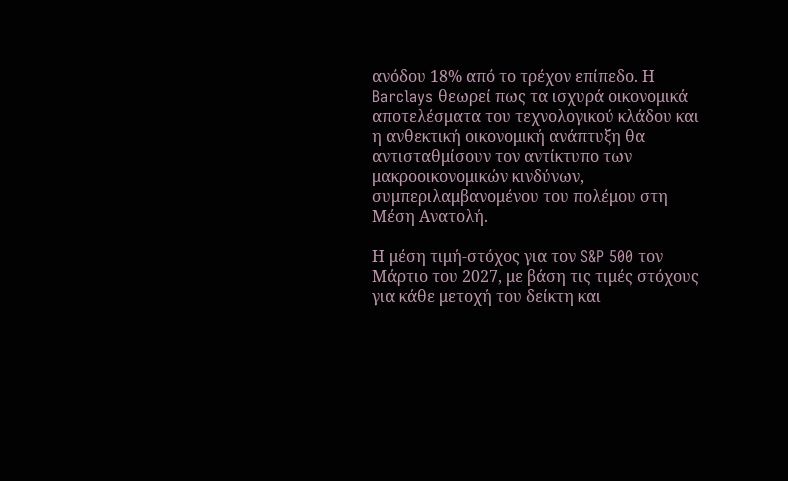ανόδου 18% από το τρέχον επίπεδο. Η Barclays θεωρεί πως τα ισχυρά οικονομικά αποτελέσματα του τεχνολογικού κλάδου και η ανθεκτική οικονομική ανάπτυξη θα αντισταθμίσουν τον αντίκτυπο των μακροοικονομικών κινδύνων, συμπεριλαμβανομένου του πολέμου στη Μέση Ανατολή.

Η μέση τιμή-στόχος για τον S&P 500 τον Μάρτιο του 2027, με βάση τις τιμές στόχους για κάθε μετοχή του δείκτη και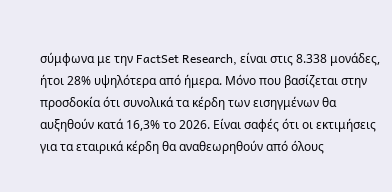σύμφωνα με την FactSet Research, είναι στις 8.338 μονάδες, ήτοι 28% υψηλότερα από ήμερα. Μόνο που βασίζεται στην προσδοκία ότι συνολικά τα κέρδη των εισηγμένων θα αυξηθούν κατά 16,3% το 2026. Είναι σαφές ότι οι εκτιμήσεις για τα εταιρικά κέρδη θα αναθεωρηθούν από όλους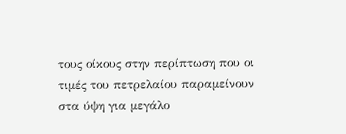τους οίκους στην περίπτωση που οι τιμές του πετρελαίου παραμείνουν στα ύψη για μεγάλο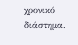χρονικό διάστημα.